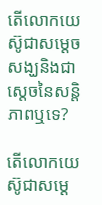តើលោកយេស៊ូជាសម្ដេចសង្ឃនិងជាស្ដេចនៃសន្តិភាពឬទេ?

តើលោកយេស៊ូជាសម្ដេ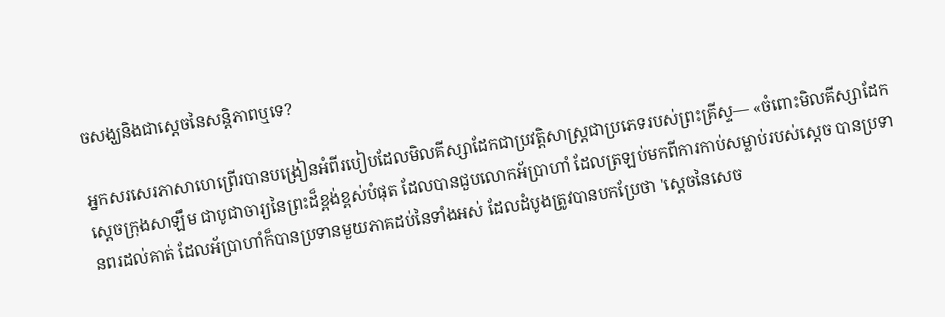ចសង្ឃនិងជាស្ដេចនៃសន្តិភាពឬទេ?

អ្នកសរសេរភាសាហេព្រើរបានបង្រៀនអំពីរបៀបដែលមិលគីស្សាដែកជាប្រវត្តិសាស្ត្រជាប្រភេទរបស់ព្រះគ្រីស្ទ— «ចំពោះមិលគីស្សាដែក ស្ដេចក្រុងសាឡឹម ជាបូជាចារ្យនៃព្រះដ៏ខ្ពង់ខ្ពស់បំផុត ដែលបានជួបលោកអ័ប្រាហាំ ដែលត្រឡប់មកពីការកាប់សម្លាប់របស់ស្ដេច បានប្រទានពរដល់គាត់ ដែលអ័ប្រាហាំក៏បានប្រទានមួយភាគដប់នៃទាំងអស់ ដែលដំបូងត្រូវបានបកប្រែថា 'ស្ដេចនៃសេច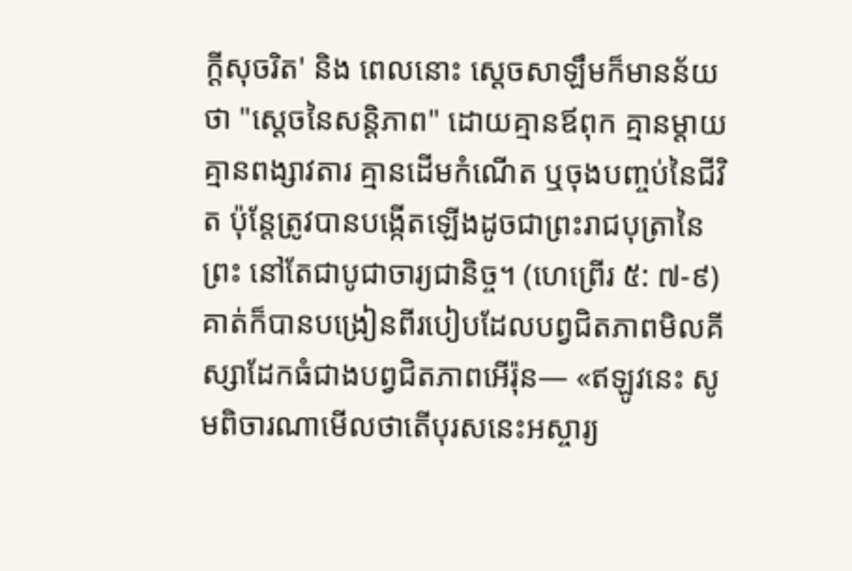ក្ដីសុចរិត' និង ពេលនោះ ស្តេចសាឡឹមក៏មានន័យថា "ស្តេចនៃសន្តិភាព" ដោយគ្មានឪពុក គ្មានម្តាយ គ្មានពង្សាវតារ គ្មានដើមកំណើត ឬចុងបញ្ចប់នៃជីវិត ប៉ុន្តែត្រូវបានបង្កើតឡើងដូចជាព្រះរាជបុត្រានៃព្រះ នៅតែជាបូជាចារ្យជានិច្ច។ (ហេព្រើរ ៥: ៧-៩) គាត់ក៏បានបង្រៀនពីរបៀបដែលបព្វជិតភាពមិលគីស្សាដែកធំជាងបព្វជិតភាពអើរ៉ុន— «ឥឡូវនេះ សូមពិចារណាមើលថាតើបុរសនេះអស្ចារ្យ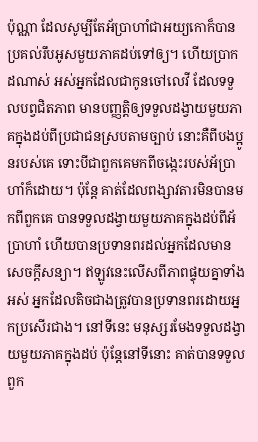ប៉ុណ្ណា ដែលសូម្បីតែអ័ប្រាហាំជាអយ្យកោក៏បានប្រគល់រឹបអូសមួយភាគដប់ទៅឲ្យ។ ហើយប្រាកដណាស់ អស់អ្នកដែលជាកូនចៅលេវី ដែលទទួលបព្វជិតភាព មានបញ្ញត្តិឲ្យទទួលដង្វាយមួយភាគក្នុងដប់ពីប្រជាជនស្របតាមច្បាប់ នោះគឺពីបងប្អូនរបស់គេ ទោះបីជាពួកគេមកពីចង្កេះរបស់អ័ប្រាហាំក៏ដោយ។ ប៉ុន្តែ គាត់ដែលពង្សាវតារមិនបានមកពីពួកគេ បានទទួលដង្វាយមួយភាគក្នុងដប់ពីអ័ប្រាហាំ ហើយបានប្រទានពរដល់អ្នកដែលមានសេចក្ដីសន្យា។ ឥឡូវនេះលើសពីភាពផ្ទុយគ្នាទាំងអស់ អ្នកដែលតិចជាងត្រូវបានប្រទានពរដោយអ្នកប្រសើរជាង។ នៅទីនេះ មនុស្សរមែងទទួលដង្វាយមួយភាគក្នុងដប់ ប៉ុន្តែនៅទីនោះ គាត់បានទទួលពួក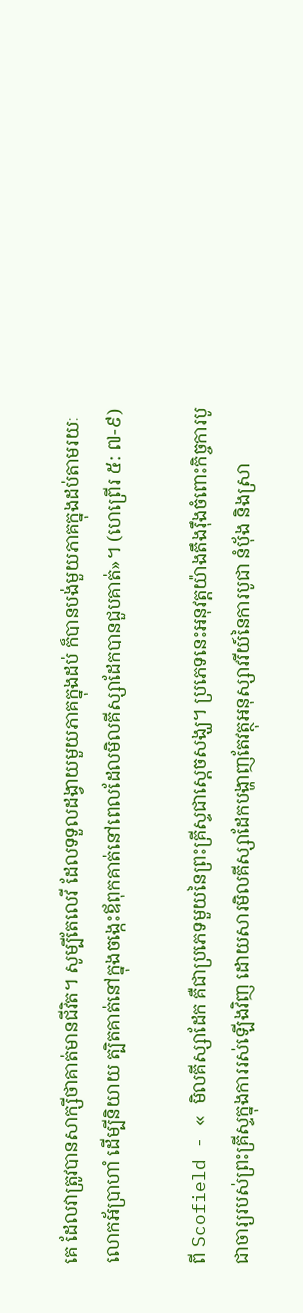គេ ដែលវាត្រូវបានសាក្សីថាគាត់មានជីវិត។ សូម្បីតែលេវី ដែលទទួលដង្វាយមួយភាគក្នុងដប់ ក៏បានបង់មួយភាគក្នុងដប់តាមរយៈលោកអ័ប្រាហាំ ដើម្បីនិយាយ ត្បិតគាត់នៅក្នុងចង្កេះឪពុកគាត់នៅពេលដែលមិលគីស្សាដែកបានជួបគាត់»។ (ហេព្រើរ ៥: ៧-៩)

ពី Scofield - « មិលគីស្សាដែក គឺជាប្រភេទមួយនៃព្រះគ្រីស្ទជាស្តេចសង្ឃ។ ប្រភេទនេះអនុវត្តយ៉ាងតឹងរ៉ឹងចំពោះកិច្ចការបូជាចារ្យរបស់ព្រះគ្រីស្ទក្នុងការរស់ឡើងវិញ ដោយសារមិលគីស្សាដែកបង្ហាញតែវត្ថុអនុស្សាវរីយ៍នៃការបូជា នំប៉័ង និងស្រា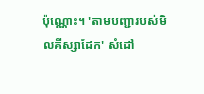ប៉ុណ្ណោះ។ 'តាមបញ្ជារបស់មិលគីស្សាដែក' សំដៅ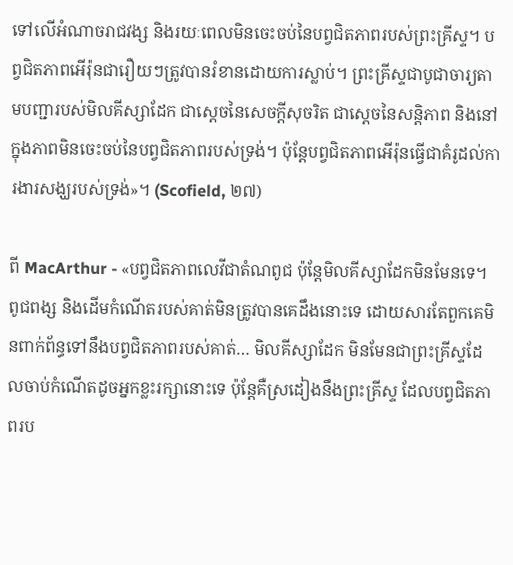ទៅលើអំណាចរាជវង្ស និងរយៈពេលមិនចេះចប់នៃបព្វជិតភាពរបស់ព្រះគ្រីស្ទ។ បព្វជិតភាពអើរ៉ុនជារឿយៗត្រូវបានរំខានដោយការស្លាប់។ ព្រះគ្រីស្ទជាបូជាចារ្យតាមបញ្ជារបស់មិលគីស្សាដែក ជាស្តេចនៃសេចក្តីសុចរិត ជាស្តេចនៃសន្តិភាព និងនៅក្នុងភាពមិនចេះចប់នៃបព្វជិតភាពរបស់ទ្រង់។ ប៉ុន្តែបព្វជិតភាពអើរ៉ុនធ្វើជាគំរូដល់ការងារសង្ឃរបស់ទ្រង់»។ (Scofield, ២៧)

ពី MacArthur - «បព្វជិតភាពលេវីជាតំណពូជ ប៉ុន្តែមិលគីស្សាដែកមិនមែនទេ។ ពូជពង្ស និងដើមកំណើតរបស់គាត់មិនត្រូវបានគេដឹងនោះទេ ដោយសារតែពួកគេមិនពាក់ព័ន្ធទៅនឹងបព្វជិតភាពរបស់គាត់… មិលគីស្សាដែក មិនមែនជាព្រះគ្រីស្ទដែលចាប់កំណើតដូចអ្នកខ្លះរក្សានោះទេ ប៉ុន្តែគឺស្រដៀងនឹងព្រះគ្រីស្ទ ដែលបព្វជិតភាពរប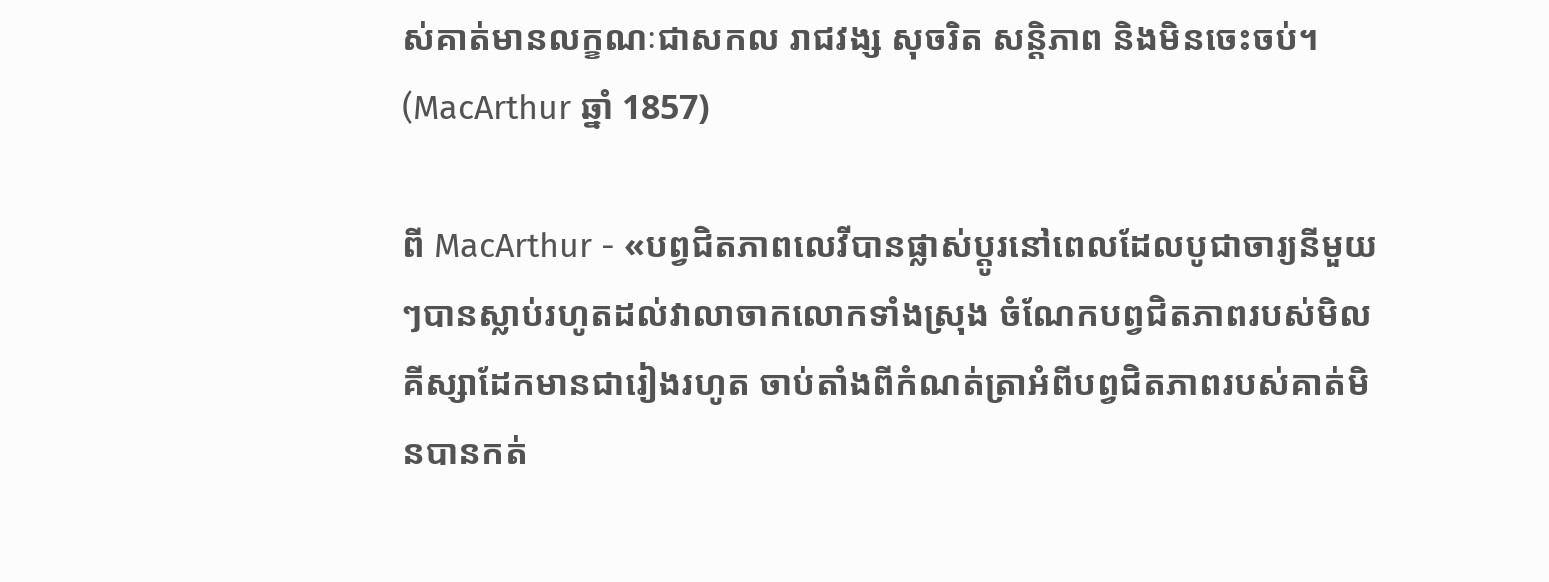ស់គាត់មានលក្ខណៈជាសកល រាជវង្ស សុចរិត សន្តិភាព និងមិនចេះចប់។ (MacArthur ឆ្នាំ 1857)

ពី MacArthur - «បព្វជិតភាពលេវីបានផ្លាស់ប្តូរនៅពេលដែលបូជាចារ្យនីមួយៗបានស្លាប់រហូតដល់វាលាចាកលោកទាំងស្រុង ចំណែកបព្វជិតភាពរបស់មិលគីស្សាដែកមានជារៀងរហូត ចាប់តាំងពីកំណត់ត្រាអំពីបព្វជិតភាពរបស់គាត់មិនបានកត់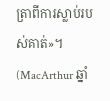ត្រាពីការស្លាប់របស់គាត់»។ (MacArthur ឆ្នាំ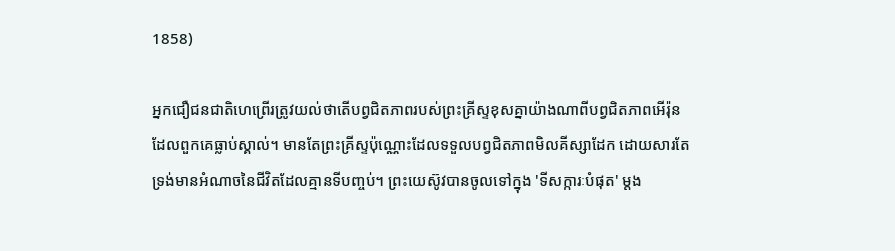1858)

អ្នកជឿជនជាតិហេព្រើរត្រូវយល់ថាតើបព្វជិតភាពរបស់ព្រះគ្រីស្ទខុសគ្នាយ៉ាងណាពីបព្វជិតភាពអើរ៉ុនដែលពួកគេធ្លាប់ស្គាល់។ មានតែព្រះគ្រីស្ទប៉ុណ្ណោះដែលទទួលបព្វជិតភាពមិលគីស្សាដែក ដោយសារតែទ្រង់មានអំណាចនៃជីវិតដែលគ្មានទីបញ្ចប់។ ព្រះយេស៊ូវបានចូលទៅក្នុង 'ទីសក្ការៈបំផុត' ម្តង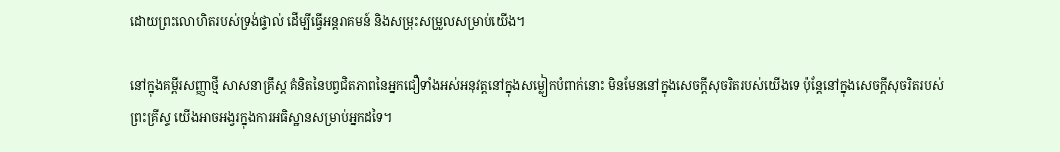ដោយព្រះលោហិតរបស់ទ្រង់ផ្ទាល់ ដើម្បីធ្វើអន្តរាគមន៍ និងសម្រុះសម្រួលសម្រាប់យើង។

នៅក្នុងគម្ពីរសញ្ញាថ្មី សាសនាគ្រឹស្ត គំនិតនៃបព្វជិតភាពនៃអ្នកជឿទាំងអស់អនុវត្តនៅក្នុងសម្លៀកបំពាក់នោះ មិនមែននៅក្នុងសេចក្តីសុចរិតរបស់យើងទេ ប៉ុន្តែនៅក្នុងសេចក្តីសុចរិតរបស់ព្រះគ្រីស្ទ យើងអាចអង្វរក្នុងការអធិស្ឋានសម្រាប់អ្នកដទៃ។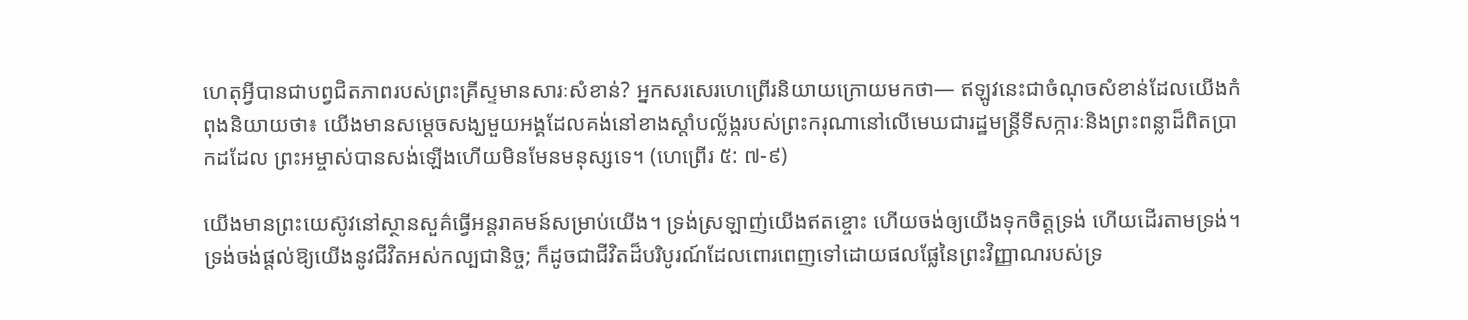ហេតុអ្វីបានជាបព្វជិតភាពរបស់ព្រះគ្រីស្ទមានសារៈសំខាន់? អ្នកសរសេរហេព្រើរនិយាយក្រោយមកថា— ឥឡូវនេះជាចំណុចសំខាន់ដែលយើងកំពុងនិយាយថា៖ យើងមានសម្តេចសង្ឃមួយអង្គដែលគង់នៅខាងស្តាំបល្ល័ង្ករបស់ព្រះករុណានៅលើមេឃជារដ្ឋមន្រ្តីទីសក្ការៈនិងព្រះពន្លាដ៏ពិតប្រាកដដែល ព្រះអម្ចាស់បានសង់ឡើងហើយមិនមែនមនុស្សទេ។ (ហេព្រើរ ៥: ៧-៩)

យើងមានព្រះយេស៊ូវនៅស្ថានសួគ៌ធ្វើអន្តរាគមន៍សម្រាប់យើង។ ទ្រង់ស្រឡាញ់យើងឥតខ្ចោះ ហើយចង់ឲ្យយើងទុកចិត្តទ្រង់ ហើយដើរតាមទ្រង់។ ទ្រង់ចង់ផ្តល់ឱ្យយើងនូវជីវិតអស់កល្បជានិច្ច; ក៏ដូចជាជីវិតដ៏បរិបូរណ៍ដែលពោរពេញទៅដោយផលផ្លែនៃព្រះវិញ្ញាណរបស់ទ្រ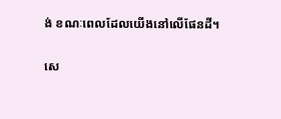ង់ ខណៈពេលដែលយើងនៅលើផែនដី។

សេ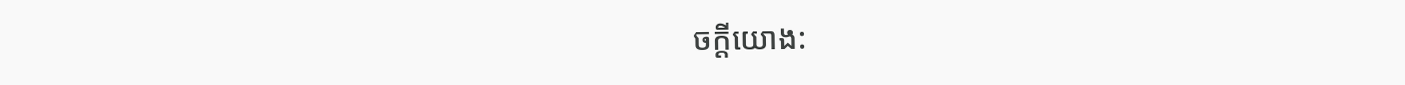ចក្តីយោង: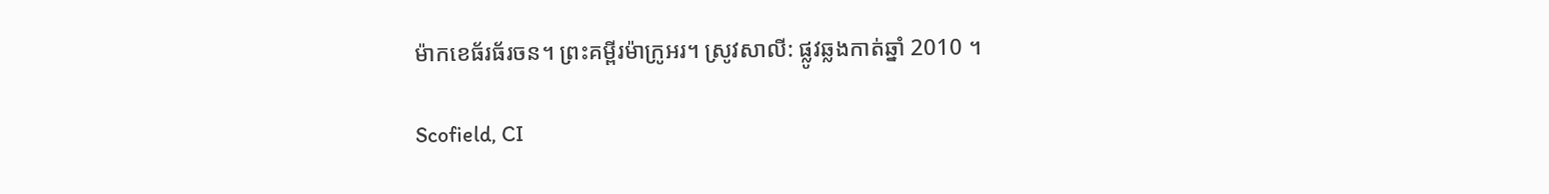ម៉ាកខេធ័រធ័រចន។ ព្រះគម្ពីរម៉ាក្រូអរ។ ស្រូវសាលី: ផ្លូវឆ្លងកាត់ឆ្នាំ 2010 ។

Scofield, CI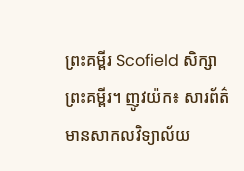ព្រះគម្ពីរ Scofield សិក្សាព្រះគម្ពីរ។ ញូវយ៉ក៖ សារព័ត៌មានសាកលវិទ្យាល័យ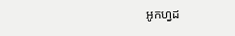អូកហ្វដ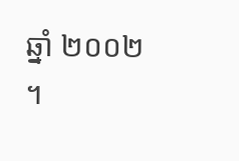ឆ្នាំ ២០០២ ។